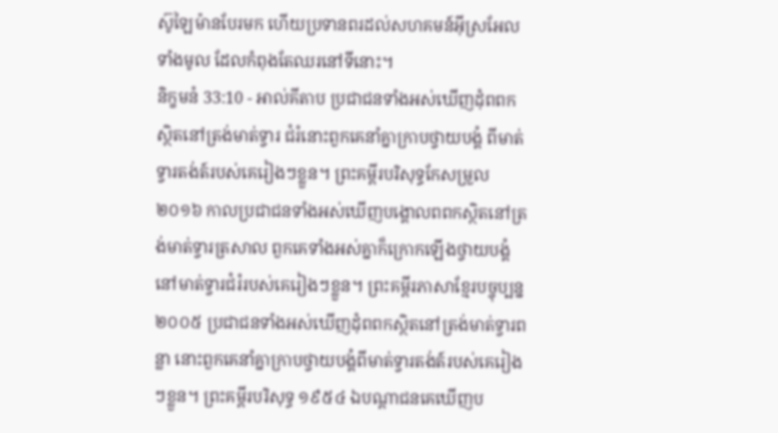ស៊ូឡៃម៉ានបែរមក ហើយប្រទានពរដល់សហគមន៍អ៊ីស្រអែលទាំងមូល ដែលកំពុងតែឈរនៅទីនោះ។
និក្ខមនំ 33:10 - អាល់គីតាប ប្រជាជនទាំងអស់ឃើញដុំពពកស្ថិតនៅត្រង់មាត់ទ្វារ ជំរំនោះពួកគេនាំគ្នាក្រាបថ្វាយបង្គំ ពីមាត់ទ្វារតង់ត៍របស់គេរៀងៗខ្លួន។ ព្រះគម្ពីរបរិសុទ្ធកែសម្រួល ២០១៦ កាលប្រជាជនទាំងអស់ឃើញបង្គោលពពកស្ថិតនៅត្រង់មាត់ទ្វារត្រសាល ពួកគេទាំងអស់គ្នាក៏ក្រោកឡើងថ្វាយបង្គំ នៅមាត់ទ្វារជំរំរបស់គេរៀងៗខ្លួន។ ព្រះគម្ពីរភាសាខ្មែរបច្ចុប្បន្ន ២០០៥ ប្រជាជនទាំងអស់ឃើញដុំពពកស្ថិតនៅត្រង់មាត់ទ្វារពន្លា នោះពួកគេនាំគ្នាក្រាបថ្វាយបង្គំពីមាត់ទ្វារតង់ត៍របស់គេរៀងៗខ្លួន។ ព្រះគម្ពីរបរិសុទ្ធ ១៩៥៤ ឯបណ្តាជនគេឃើញប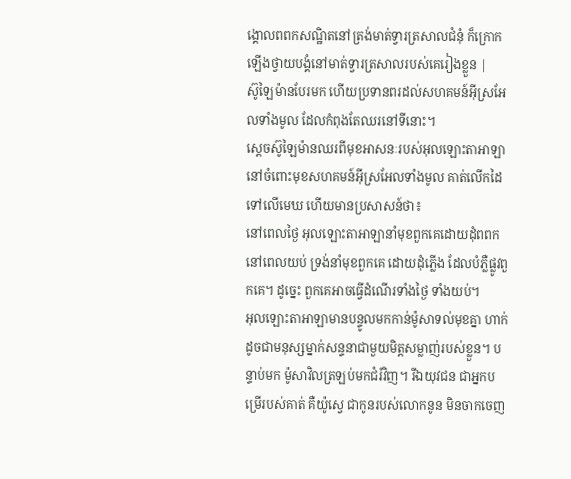ង្គោលពពកសណ្ឋិតនៅត្រង់មាត់ទ្វារត្រសាលជំនុំ ក៏ក្រោកឡើងថ្វាយបង្គំនៅមាត់ទ្វារត្រសាលរបស់គេរៀងខ្លួន |
ស៊ូឡៃម៉ានបែរមក ហើយប្រទានពរដល់សហគមន៍អ៊ីស្រអែលទាំងមូល ដែលកំពុងតែឈរនៅទីនោះ។
ស្តេចស៊ូឡៃម៉ានឈរពីមុខអាសនៈរបស់អុលឡោះតាអាឡា នៅចំពោះមុខសហគមន៍អ៊ីស្រអែលទាំងមូល គាត់លើកដៃទៅលើមេឃ ហើយមានប្រសាសន៍ថា៖
នៅពេលថ្ងៃ អុលឡោះតាអាឡានាំមុខពួកគេដោយដុំពពក នៅពេលយប់ ទ្រង់នាំមុខពួកគេ ដោយដុំភ្លើង ដែលបំភ្លឺផ្លូវពួកគេ។ ដូច្នេះ ពួកគេអាចធ្វើដំណើរទាំងថ្ងៃ ទាំងយប់។
អុលឡោះតាអាឡាមានបន្ទូលមកកាន់ម៉ូសាទល់មុខគ្នា ហាក់ដូចជាមនុស្សម្នាក់សន្ទនាជាមួយមិត្តសម្លាញ់របស់ខ្លួន។ បន្ទាប់មក ម៉ូសាវិលត្រឡប់មកជំរំវិញ។ រីឯយុវជន ជាអ្នកបម្រើរបស់គាត់ គឺយ៉ូស្វេ ជាកូនរបស់លោកនូន មិនចាកចេញ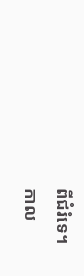ពីជំរំទេ។
កាល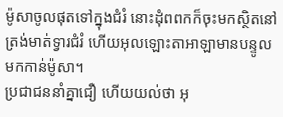ម៉ូសាចូលផុតទៅក្នុងជំរំ នោះដុំពពកក៏ចុះមកស្ថិតនៅត្រង់មាត់ទ្វារជំរំ ហើយអុលឡោះតាអាឡាមានបន្ទូលមកកាន់ម៉ូសា។
ប្រជាជននាំគ្នាជឿ ហើយយល់ថា អុ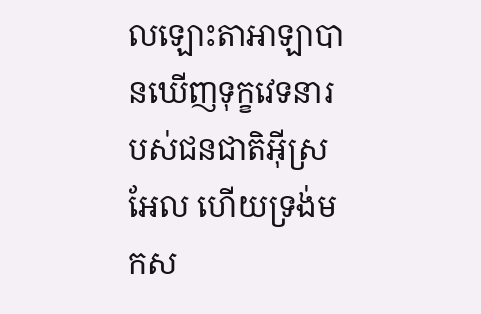លឡោះតាអាឡាបានឃើញទុក្ខវេទនារបស់ជនជាតិអ៊ីស្រអែល ហើយទ្រង់មកស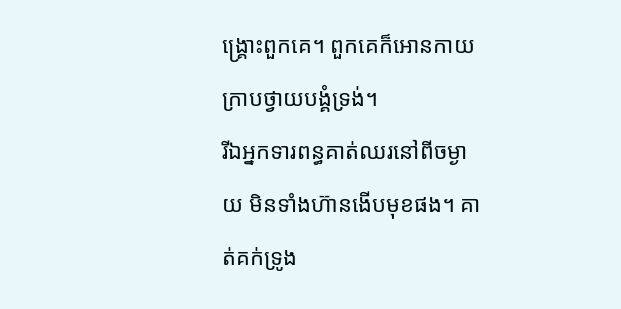ង្គ្រោះពួកគេ។ ពួកគេក៏អោនកាយ ក្រាបថ្វាយបង្គំទ្រង់។
រីឯអ្នកទារពន្ធគាត់ឈរនៅពីចម្ងាយ មិនទាំងហ៊ានងើបមុខផង។ គាត់គក់ទ្រូង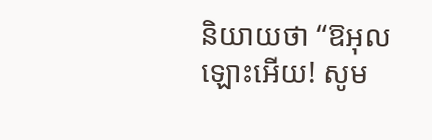និយាយថា “ឱអុលឡោះអើយ! សូម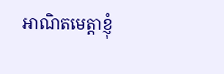អាណិតមេត្ដាខ្ញុំ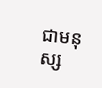ជាមនុស្ស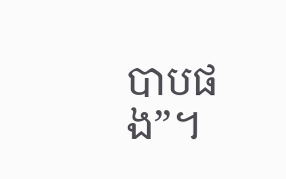បាបផង”។